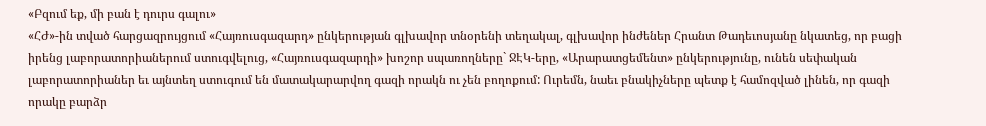«Բզում եք, մի բան է դուրս գալու»
«ՀԺ»-ին տված հարցազրույցում «Հայռուսգազարդ» ընկերության գլխավոր տնօրենի տեղակալ, գլխավոր ինժեներ Հրանտ Թադեւոսյանը նկատեց, որ բացի իրենց լաբորատորիաներում ստուգվելուց, «Հայռուսգազարդի» խոշոր սպառողները` ՋԷԿ-երը, «Արարատցեմենտ» ընկերությունը, ունեն սեփական լաբորատորիաներ եւ այնտեղ ստուգում են մատակարարվող գազի որակն ու չեն բողոքում: Ուրեմն, նաեւ բնակիչները պետք է համոզված լինեն, որ գազի որակը բարձր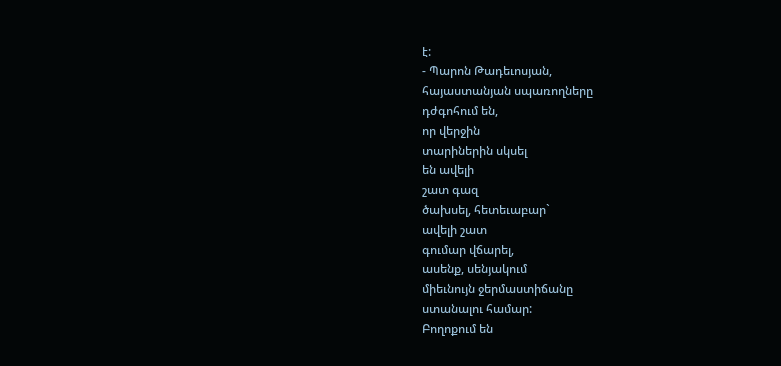է:
- Պարոն Թադեւոսյան,
հայաստանյան սպառողները
դժգոհում են,
որ վերջին
տարիներին սկսել
են ավելի
շատ գազ
ծախսել, հետեւաբար`
ավելի շատ
գումար վճարել,
ասենք, սենյակում
միեւնույն ջերմաստիճանը
ստանալու համար:
Բողոքում են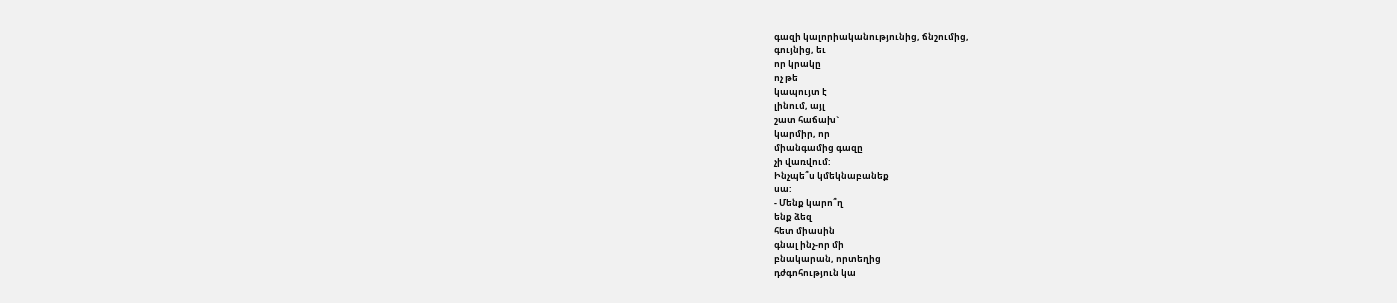գազի կալորիականությունից, ճնշումից,
գույնից, եւ
որ կրակը
ոչ թե
կապույտ է
լինում, այլ
շատ հաճախ`
կարմիր, որ
միանգամից գազը
չի վառվում:
Ինչպե՞ս կմեկնաբանեք
սա:
- Մենք կարո՞ղ
ենք ձեզ
հետ միասին
գնալ ինչ-որ մի
բնակարան, որտեղից
դժգոհություն կա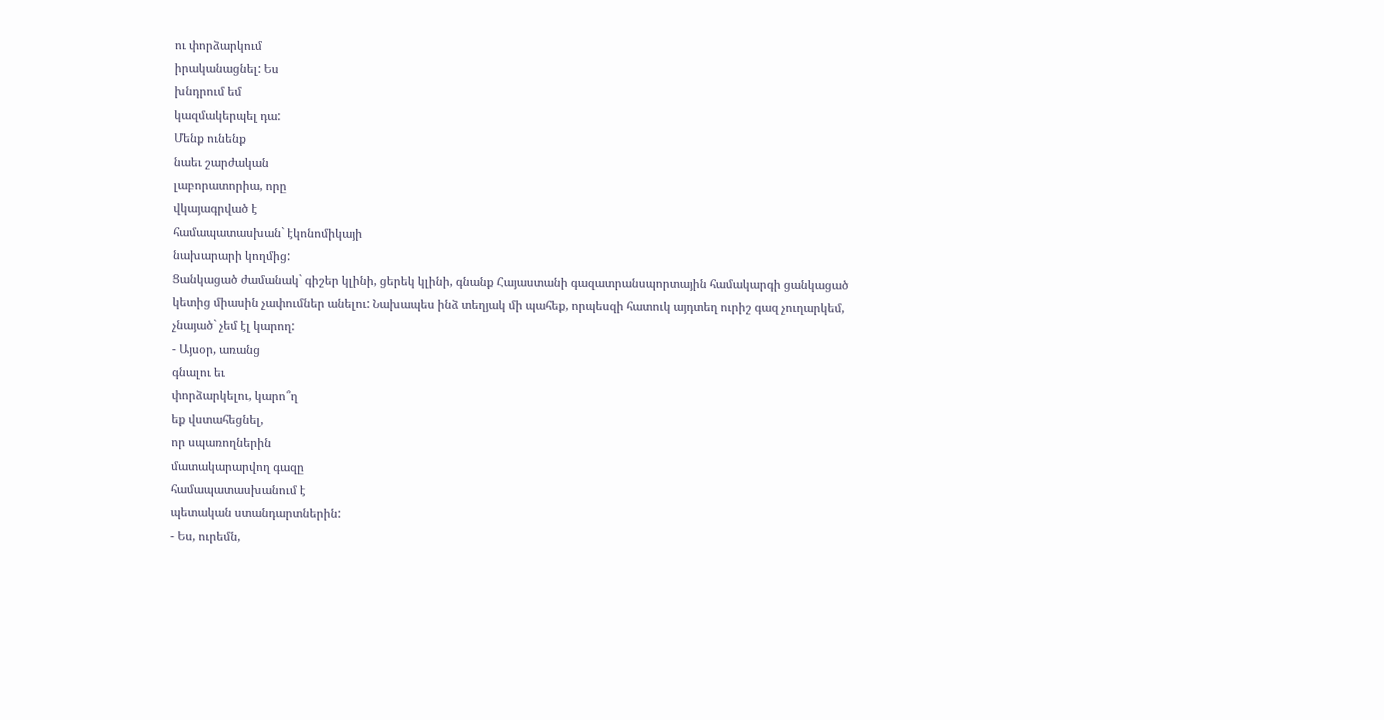ու փորձարկում
իրականացնել: Ես
խնդրում եմ
կազմակերպել դա:
Մենք ունենք
նաեւ շարժական
լաբորատորիա, որը
վկայագրված է
համապատասխան` էկոնոմիկայի
նախարարի կողմից:
Ցանկացած ժամանակ` գիշեր կլինի, ցերեկ կլինի, գնանք Հայաստանի գազատրանսպորտային համակարգի ցանկացած կետից միասին չափումներ անելու: Նախապես ինձ տեղյակ մի պահեք, որպեսզի հատուկ այդտեղ ուրիշ գազ չուղարկեմ, չնայած` չեմ էլ կարող:
- Այսօր, առանց
գնալու եւ
փորձարկելու, կարո՞ղ
եք վստահեցնել,
որ սպառողներին
մատակարարվող գազը
համապատասխանում է
պետական ստանդարտներին:
- Ես, ուրեմն,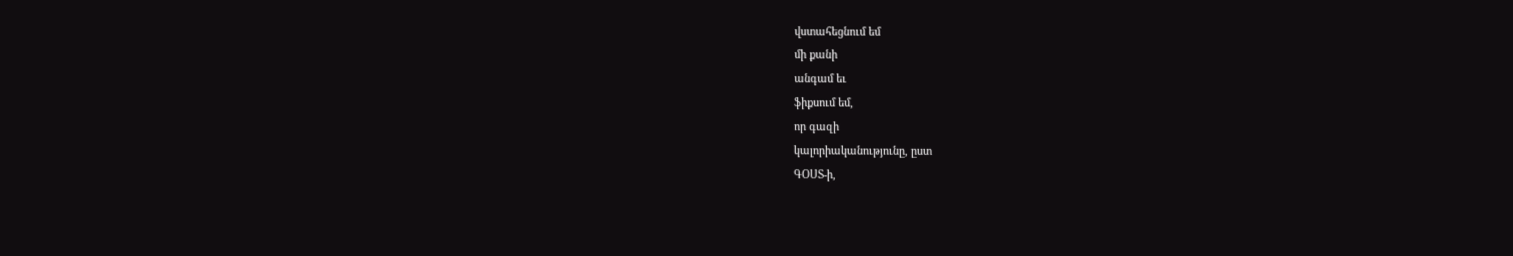վստահեցնում եմ
մի քանի
անգամ եւ
ֆիքսում եմ,
որ գազի
կալորիականությունը, ըստ
ԳՕՍՏ-ի,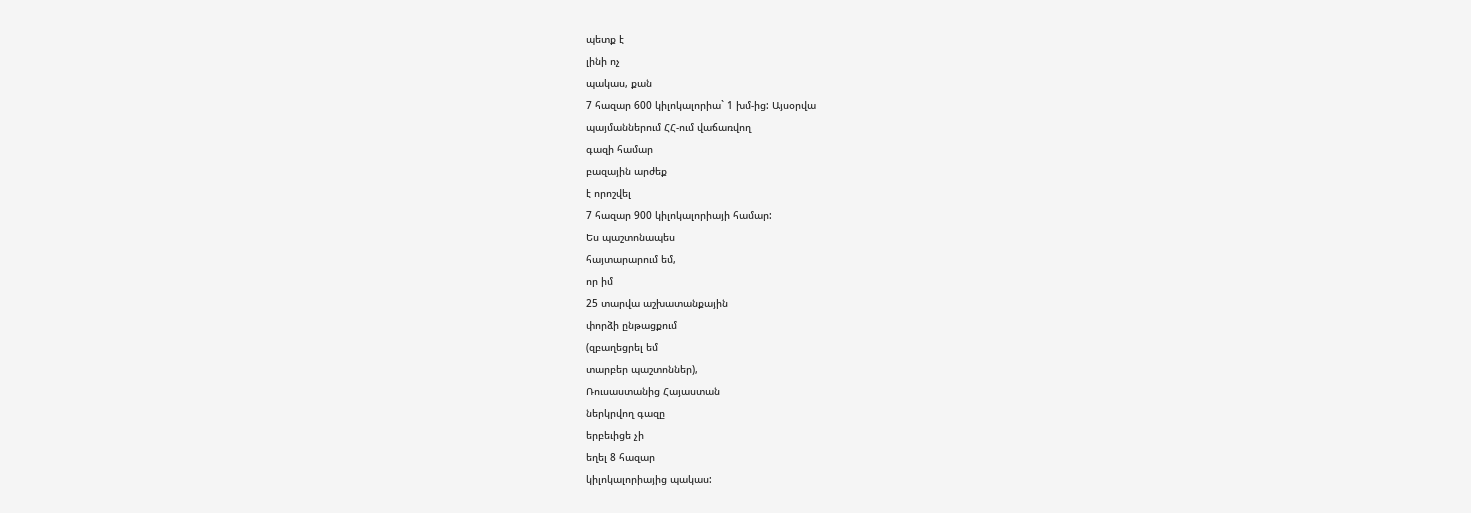պետք է
լինի ոչ
պակաս, քան
7 հազար 600 կիլոկալորիա` 1 խմ-ից: Այսօրվա
պայմաններում ՀՀ-ում վաճառվող
գազի համար
բազային արժեք
է որոշվել
7 հազար 900 կիլոկալորիայի համար:
Ես պաշտոնապես
հայտարարում եմ,
որ իմ
25 տարվա աշխատանքային
փորձի ընթացքում
(զբաղեցրել եմ
տարբեր պաշտոններ),
Ռուսաստանից Հայաստան
ներկրվող գազը
երբեւիցե չի
եղել 8 հազար
կիլոկալորիայից պակաս: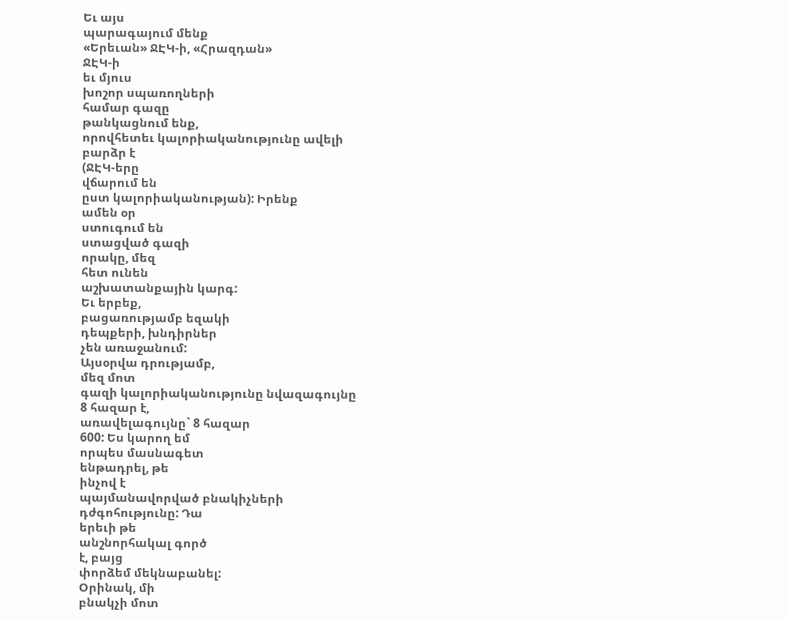Եւ այս
պարագայում մենք
«Երեւան» ՋԷԿ-ի, «Հրազդան»
ՋԷԿ-ի
եւ մյուս
խոշոր սպառողների
համար գազը
թանկացնում ենք,
որովհետեւ կալորիականությունը ավելի
բարձր է
(ՋԷԿ-երը
վճարում են
ըստ կալորիականության): Իրենք
ամեն օր
ստուգում են
ստացված գազի
որակը, մեզ
հետ ունեն
աշխատանքային կարգ:
Եւ երբեք,
բացառությամբ եզակի
դեպքերի, խնդիրներ
չեն առաջանում:
Այսօրվա դրությամբ,
մեզ մոտ
գազի կալորիականությունը նվազագույնը
8 հազար է,
առավելագույնը` 8 հազար
600: Ես կարող եմ
որպես մասնագետ
ենթադրել, թե
ինչով է
պայմանավորված բնակիչների
դժգոհությունը: Դա
երեւի թե
անշնորհակալ գործ
է, բայց
փորձեմ մեկնաբանել:
Օրինակ, մի
բնակչի մոտ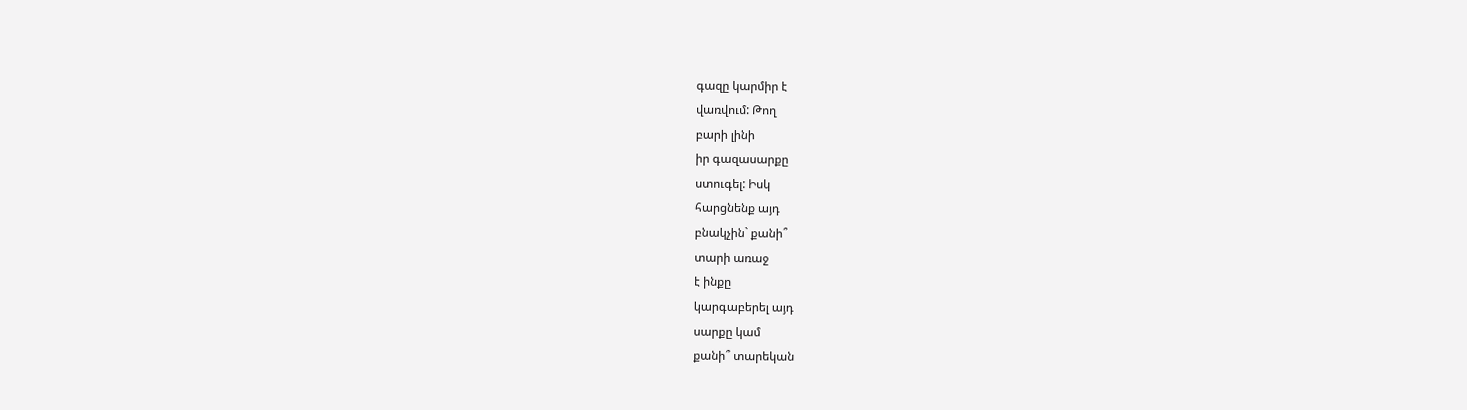գազը կարմիր է
վառվում: Թող
բարի լինի
իր գազասարքը
ստուգել: Իսկ
հարցնենք այդ
բնակչին` քանի՞
տարի առաջ
է ինքը
կարգաբերել այդ
սարքը կամ
քանի՞ տարեկան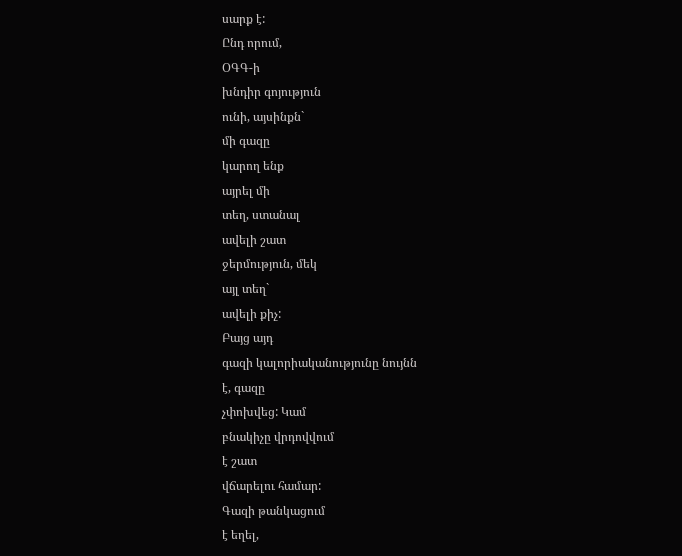սարք է:
Ընդ որում,
ՕԳԳ-ի
խնդիր գոյություն
ունի, այսինքն`
մի գազը
կարող ենք
այրել մի
տեղ, ստանալ
ավելի շատ
ջերմություն, մեկ
այլ տեղ`
ավելի քիչ:
Բայց այդ
գազի կալորիականությունը նույնն
է, գազը
չփոխվեց: Կամ
բնակիչը վրդովվում
է շատ
վճարելու համար:
Գազի թանկացում
է եղել,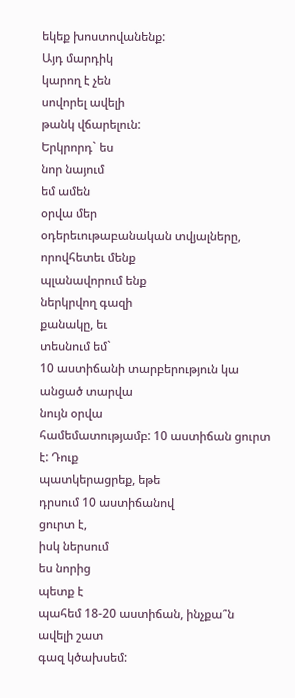եկեք խոստովանենք:
Այդ մարդիկ
կարող է չեն
սովորել ավելի
թանկ վճարելուն:
Երկրորդ` ես
նոր նայում
եմ ամեն
օրվա մեր
օդերեւութաբանական տվյալները,
որովհետեւ մենք
պլանավորում ենք
ներկրվող գազի
քանակը, եւ
տեսնում եմ`
10 աստիճանի տարբերություն կա
անցած տարվա
նույն օրվա
համեմատությամբ: 10 աստիճան ցուրտ
է: Դուք
պատկերացրեք, եթե
դրսում 10 աստիճանով
ցուրտ է,
իսկ ներսում
ես նորից
պետք է
պահեմ 18-20 աստիճան, ինչքա՞ն
ավելի շատ
գազ կծախսեմ: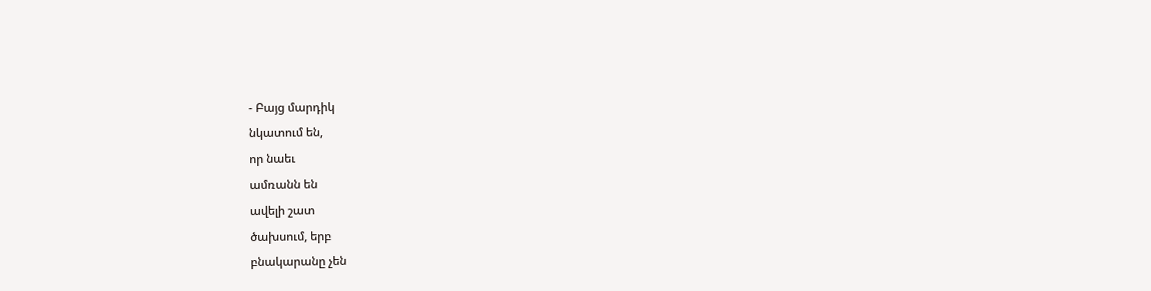- Բայց մարդիկ
նկատում են,
որ նաեւ
ամռանն են
ավելի շատ
ծախսում, երբ
բնակարանը չեն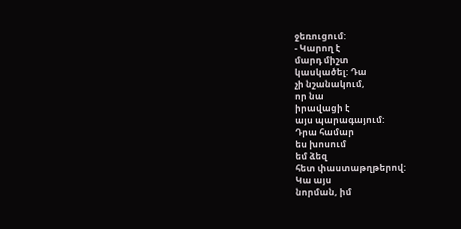ջեռուցում:
- Կարող է
մարդ միշտ
կասկածել: Դա
չի նշանակում,
որ նա
իրավացի է
այս պարագայում:
Դրա համար
ես խոսում
եմ ձեզ
հետ փաստաթղթերով:
Կա այս
նորման, իմ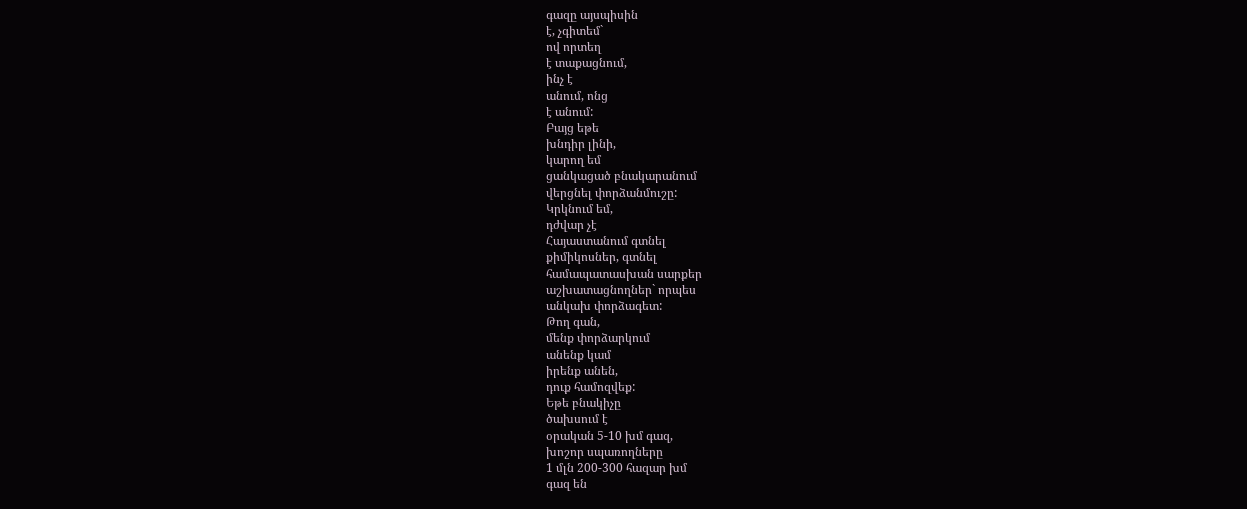գազը այսպիսին
է, չգիտեմ`
ով որտեղ
է տաքացնում,
ինչ է
անում, ոնց
է անում:
Բայց եթե
խնդիր լինի,
կարող եմ
ցանկացած բնակարանում
վերցնել փորձանմուշը:
Կրկնում եմ,
դժվար չէ
Հայաստանում գտնել
քիմիկոսներ, գտնել
համապատասխան սարքեր
աշխատացնողներ` որպես
անկախ փորձագետ:
Թող գան,
մենք փորձարկում
անենք կամ
իրենք անեն,
դուք համոզվեք:
Եթե բնակիչը
ծախսում է
օրական 5-10 խմ գազ,
խոշոր սպառողները
1 մլն 200-300 հազար խմ
գազ են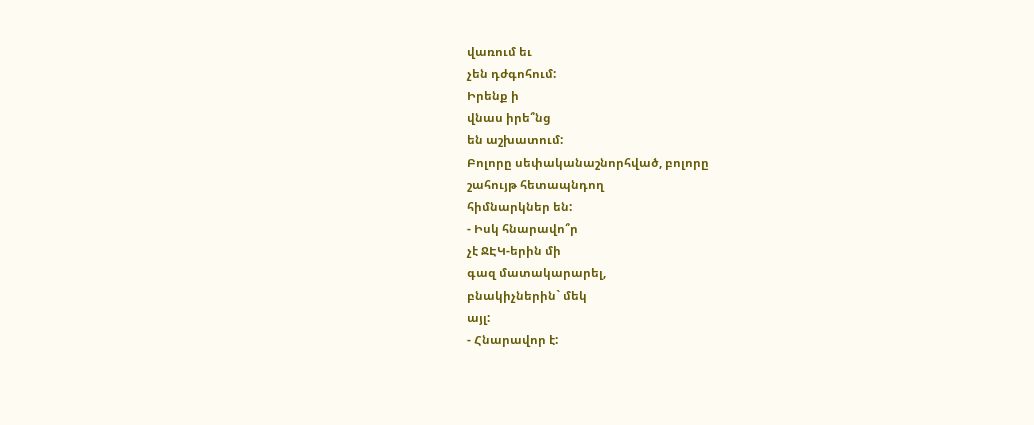վառում եւ
չեն դժգոհում:
Իրենք ի
վնաս իրե՞նց
են աշխատում:
Բոլորը սեփականաշնորհված, բոլորը
շահույթ հետապնդող
հիմնարկներ են:
- Իսկ հնարավո՞ր
չէ ՋԷԿ-երին մի
գազ մատակարարել,
բնակիչներին` մեկ
այլ:
- Հնարավոր է: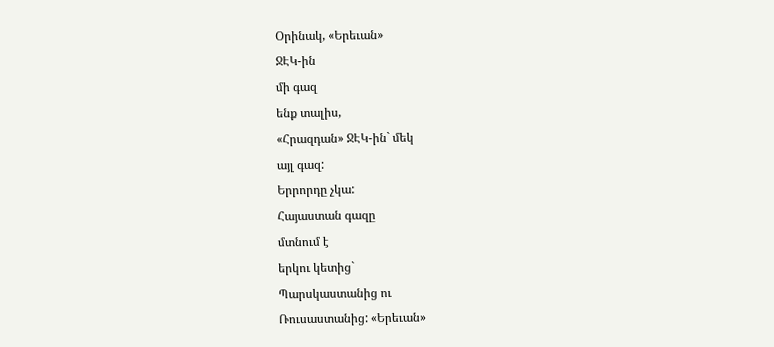Օրինակ, «Երեւան»
ՋԷԿ-ին
մի գազ
ենք տալիս,
«Հրազդան» ՋԷԿ-ին` մեկ
այլ գազ:
Երրորդը չկա:
Հայաստան գազը
մտնում է
երկու կետից`
Պարսկաստանից ու
Ռուսաստանից: «Երեւան»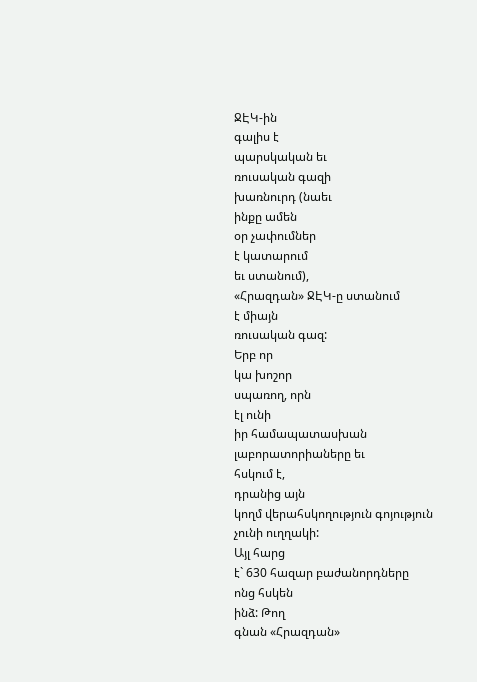ՋԷԿ-ին
գալիս է
պարսկական եւ
ռուսական գազի
խառնուրդ (նաեւ
ինքը ամեն
օր չափումներ
է կատարում
եւ ստանում),
«Հրազդան» ՋԷԿ-ը ստանում
է միայն
ռուսական գազ:
Երբ որ
կա խոշոր
սպառող, որն
էլ ունի
իր համապատասխան
լաբորատորիաները եւ
հսկում է,
դրանից այն
կողմ վերահսկողություն գոյություն
չունի ուղղակի:
Այլ հարց
է` 630 հազար բաժանորդները
ոնց հսկեն
ինձ: Թող
գնան «Հրազդան»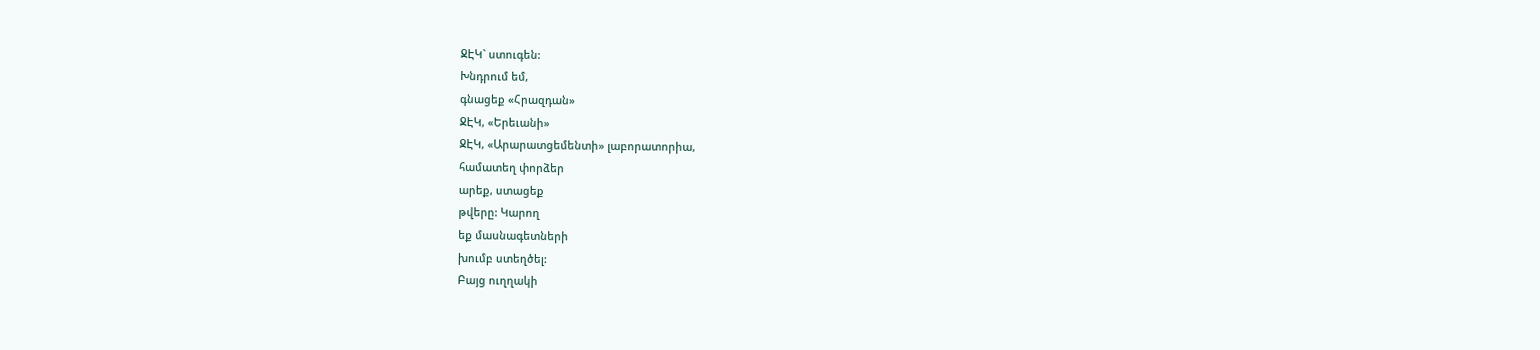ՋԷԿ` ստուգեն:
Խնդրում եմ,
գնացեք «Հրազդան»
ՋԷԿ, «Երեւանի»
ՋԷԿ, «Արարատցեմենտի» լաբորատորիա,
համատեղ փորձեր
արեք, ստացեք
թվերը: Կարող
եք մասնագետների
խումբ ստեղծել:
Բայց ուղղակի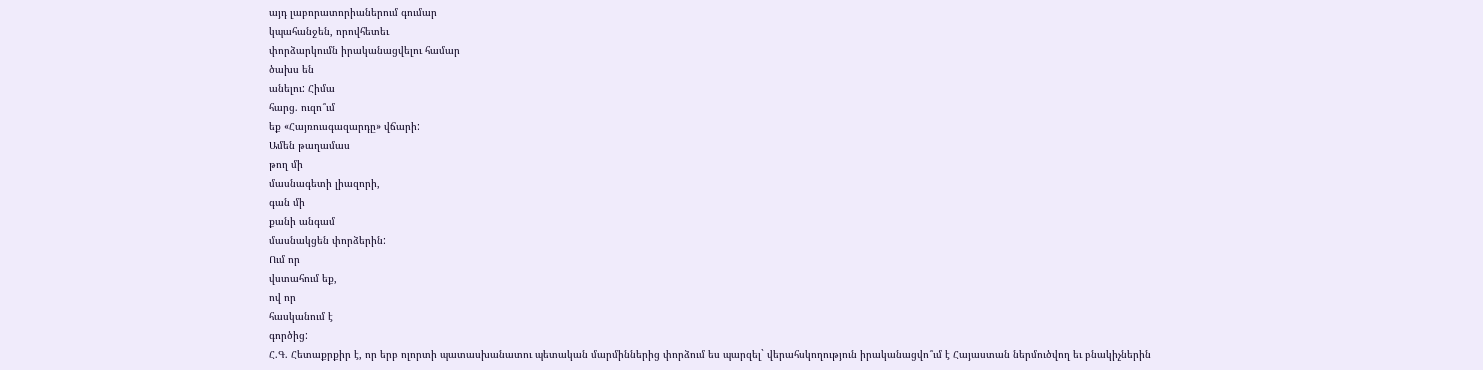այդ լաբորատորիաներում գումար
կպահանջեն, որովհետեւ
փորձարկումն իրականացվելու համար
ծախս են
անելու: Հիմա
հարց. ուզո՞ւմ
եք «Հայռուսգազարդը» վճարի:
Ամեն թաղամաս
թող մի
մասնագետի լիազորի,
գան մի
քանի անգամ
մասնակցեն փորձերին:
Ում որ
վստահում եք,
ով որ
հասկանում է
գործից:
Հ.Գ. Հետաքրքիր է, որ երբ ոլորտի պատասխանատու պետական մարմիններից փորձում ես պարզել` վերահսկողություն իրականացվո՞ւմ է Հայաստան ներմուծվող եւ բնակիչներին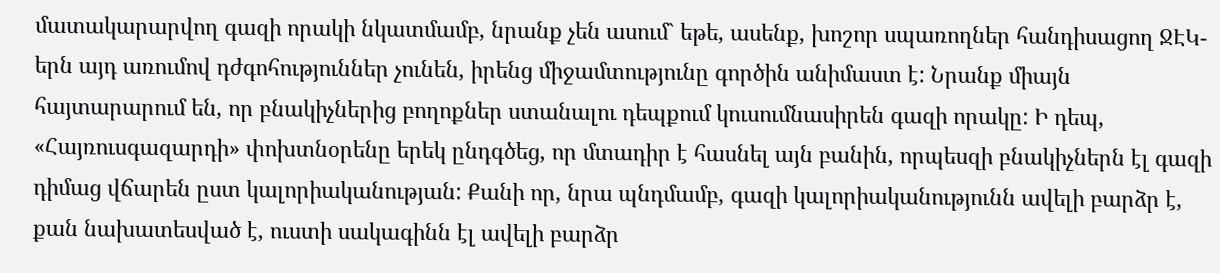մատակարարվող գազի որակի նկատմամբ, նրանք չեն ասում` եթե, ասենք, խոշոր սպառողներ հանդիսացող ՋԷԿ-երն այդ առումով դժգոհություններ չունեն, իրենց միջամտությունը գործին անիմաստ է: Նրանք միայն հայտարարում են, որ բնակիչներից բողոքներ ստանալու դեպքում կուսումնասիրեն գազի որակը: Ի դեպ, «Հայռուսգազարդի» փոխտնօրենը երեկ ընդգծեց, որ մտադիր է հասնել այն բանին, որպեսզի բնակիչներն էլ գազի դիմաց վճարեն ըստ կալորիականության: Քանի որ, նրա պնդմամբ, գազի կալորիականությունն ավելի բարձր է, քան նախատեսված է, ուստի սակագինն էլ ավելի բարձր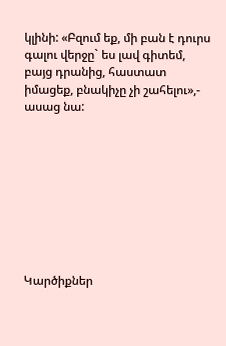կլինի: «Բզում եք, մի բան է դուրս գալու վերջը` ես լավ գիտեմ, բայց դրանից, հաստատ իմացեք, բնակիչը չի շահելու»,- ասաց նա:









Կարծիքներ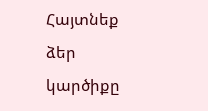Հայտնեք ձեր կարծիքը